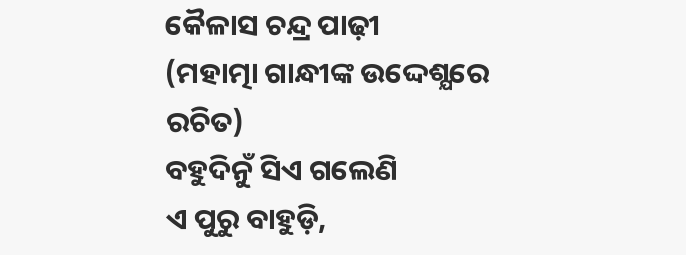କୈଳାସ ଚନ୍ଦ୍ର ପାଢ଼ୀ
(ମହାତ୍ମା ଗାନ୍ଧୀଙ୍କ ଉଦ୍ଦେଶ୍ଯରେ ରଚିତ)
ବହୁଦିନୁଁ ସିଏ ଗଲେଣି
ଏ ପୁରୁ ବାହୁଡ଼ି,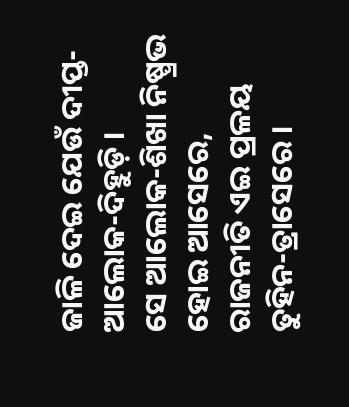ଜାଳି ଦେଇ ଯେଉଁ ଦୀପ୍ତ-
ଆଲୋକ-ଦିହୁଡ଼ି ।
ସେ ଆଲୋକ-ଶିଖା ନିଷ୍ପ୍ରଭ
ହୋଇ ଆସେରେ,
ରାଜନୀତି ଏଇ ପ୍ରଳୟ
ତୁହିନ-ତ୍ରାସେରେ ।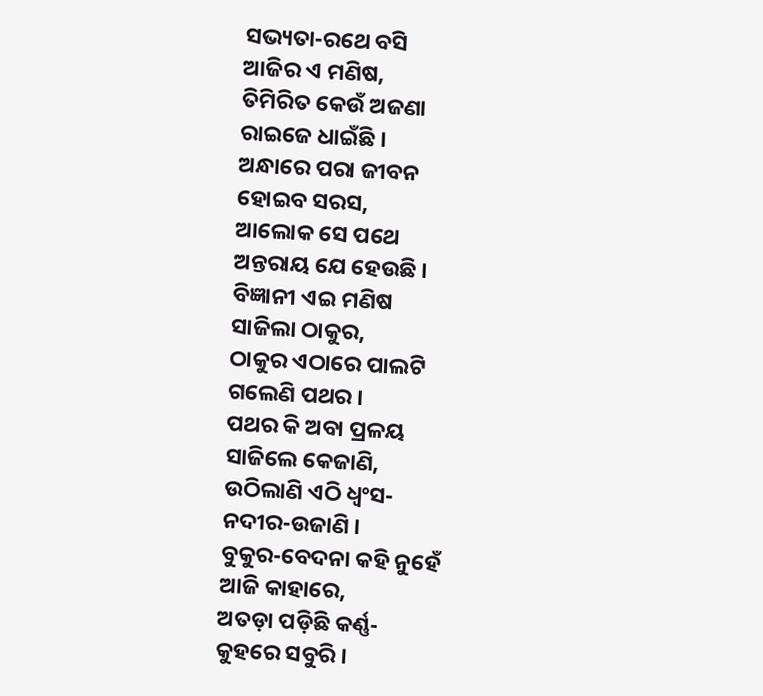ସଭ୍ୟତା-ରଥେ ବସି
ଆଜିର ଏ ମଣିଷ,
ତିମିରିତ କେଉଁ ଅଜଣା
ରାଇଜେ ଧାଇଁଛି ।
ଅନ୍ଧାରେ ପରା ଜୀବନ
ହୋଇବ ସରସ,
ଆଲୋକ ସେ ପଥେ
ଅନ୍ତରାୟ ଯେ ହେଉଛି ।
ବିଜ୍ଞାନୀ ଏଇ ମଣିଷ
ସାଜିଲା ଠାକୁର,
ଠାକୁର ଏଠାରେ ପାଲଟି
ଗଲେଣି ପଥର ।
ପଥର କି ଅବା ପ୍ରଳୟ
ସାଜିଲେ କେଜାଣି,
ଉଠିଲାଣି ଏଠି ଧ୍ବଂସ-
ନଦୀର-ଉଜାଣି ।
ବୁକୁର-ବେଦନା କହି ନୁହେଁ
ଆଜି କାହାରେ,
ଅତଡ଼ା ପଡ଼ିଛି କର୍ଣ୍ଣ-
କୁହରେ ସବୁରି ।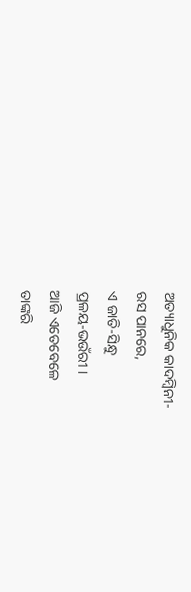ଅତ୍ୟାଧୁନିକ କାଦମ୍ବିନୀ-
ରସ ପାନରେ,
ଏ ଜାତି-ସିନ୍ଧୁ
ପ୍ରଳୟ-ଭଉଁରୀ ।
ଆଜି ଏତେବେଳେ
ତାଙ୍କରି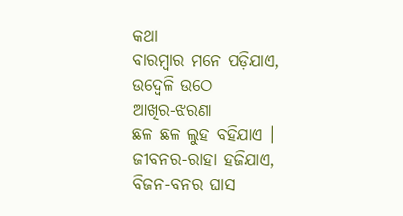କଥା
ବାରମ୍ବାର ମନେ ପଡ଼ିଯାଏ,
ଉଦ୍ବେଳି ଉଠେ
ଆଖିର-ଝରଣା
ଛଳ ଛଳ ଲୁହ ବହିଯାଏ ।
ଜୀବନର-ରାହା ହଜିଯାଏ,
ବିଜନ-ବନର ଘାସ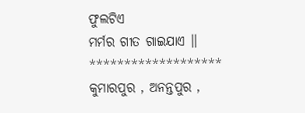ଫୁଲଟିଏ
ମର୍ମର ଗୀତ ଗାଇଯାଏ ।।
*******************
କୁମାରପୁର , ଅନନ୍ତପୁର ,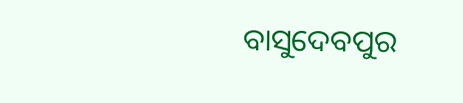ବାସୁଦେବପୁର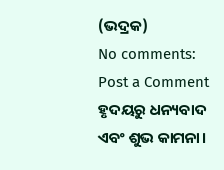(ଭଦ୍ରକ)
No comments:
Post a Comment
ହୃଦୟରୁ ଧନ୍ୟବାଦ ଏବଂ ଶୁଭ କାମନା।